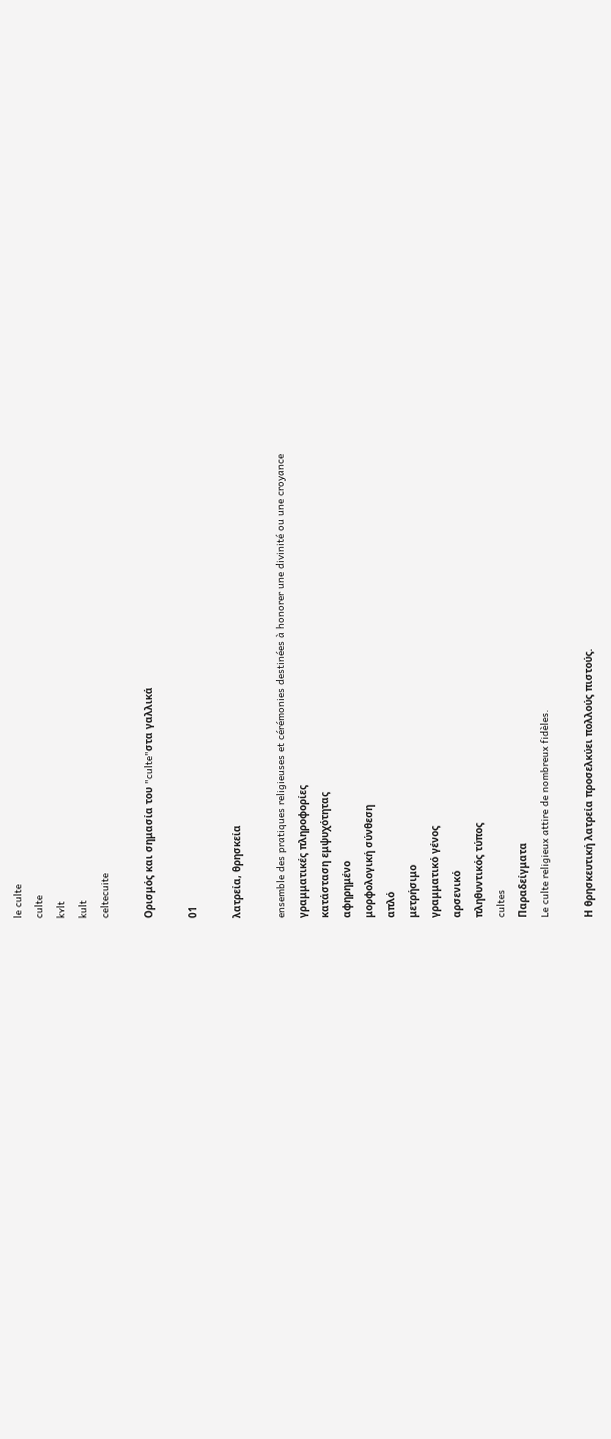le culte
culte
kʏlt
kult
celtecuite

Ορισμός και σημασία του "culte"στα γαλλικά

01

λατρεία, θρησκεία

ensemble des pratiques religieuses et cérémonies destinées à honorer une divinité ou une croyance
γραμματικές πληροφορίες
κατάσταση εμψυχότητας
αφηρημένο
μορφολογική σύνθεση
απλό
μετρήσιμο
γραμματικό γένος
αρσενικό
πληθυντικός τύπος
cultes
Παραδείγματα
Le culte religieux attire de nombreux fidèles.

Η θρησκευτική λατρεία προσελκύει πολλούς πιστούς.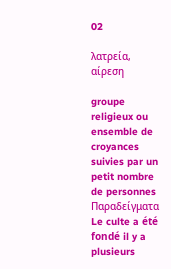02

λατρεία, αίρεση

groupe religieux ou ensemble de croyances suivies par un petit nombre de personnes
Παραδείγματα
Le culte a été fondé il y a plusieurs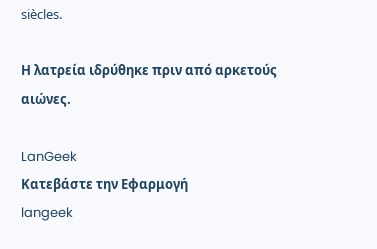siècles.

Η λατρεία ιδρύθηκε πριν από αρκετούς αιώνες.

LanGeek
Κατεβάστε την Εφαρμογή
langeek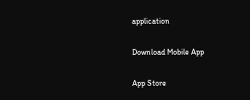application

Download Mobile App

App Store